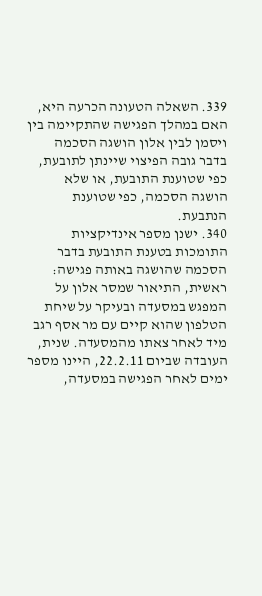339. השאלה הטעונה הכרעה היא, האם במהלך הפגישה שהתקיימה בין ויסמן לבין אלון הושגה הסכמה בדבר גובה הפיצוי שיינתן לתובעת, כפי שטוענת התובעת, או שלא הושגה הסכמה, כפי שטוענת הנתבעת.
340. ישנן מספר אינדיקציות התומכות בטענת התובעת בדבר הסכמה שהושגה באותה פגישה: ראשית, התיאור שמסר אלון על המפגש במסעדה ובעיקר על שיחת הטלפון שהוא קיים עם מר אסף רגב מיד לאחר צאתו מהמסעדה. שנית, העובדה שביום 22.2.11, היינו מספר ימים לאחר הפגישה במסעדה,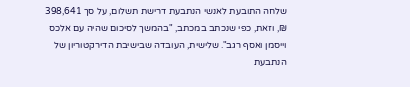שלחה התובעת לאנשי הנתבעת דרישת תשלום, על סך 398,641 ₪, וזאת, כפי שנכתב במכתב, "בהמשך לסיכום שהיה עם אלכס וייסמן ואסף רגב". שלישית, העובדה שבישיבת הדירקטוריון של הנתבעת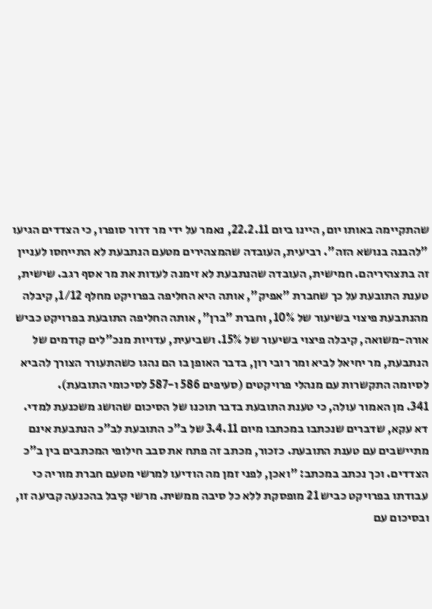שהתקיימה באותו יום, היינו ביום 22.2.11, נאמר על ידי מר דרור סופרו, כי הצדדים הגיעו "להבנה בנושא הזה". רביעית, העובדה שהמצהירים מטעם הנתבעת לא התייחסו לעניין זה בתצהיריהם. חמישית, העובדה שהנתבעת לא זימנה לעדות את מר אסף רגב. שישית, טענת התובעת על כך שחברת "אפיק", אותה היא החליפה בפרויקט מחלף 1/12, קיבלה מהנתבעת פיצוי בשיעור של 10%, וחברת "ברן", אותה החליפה התובעת בפרויקט כביש אורה-משואה, קיבלה פיצוי בשיעור של 15%. ושביעית, עדויות מנכ"לים קודמים של הנתבעת, מר יחיאל לביא ומר רובי רון, בדבר האופן בו הם נהגו כשהתעורר הצורך להביא לסיומה התקשרות עם מנהלי פרויקטים (סעיפים 586 ו-587 לסיכומי התובעת).
341. מן האמור עולה, כי טענת התובעת בדבר תוכנו של הסיכום שהושג משכנעת למדי. דא עקא, שדברים שנכתבו במכתבו מיום 3.4.11 של ב"כ התובעת לב"כ הנתבעת אינם מתיישבים עם טענת התובעת. כזכור, מכתב זה פתח את סבב חילופי המכתבים בין ב"כ הצדדים. וכך נכתב במכתב: "ואכן, לפני זמן מה הודיעו למרשי מטעם חברת מוריה כי עבודתו בפרויקט כביש 21 מופסקת ללא כל סיבה ממשית. מרשי קיבל בהכנעה קביעה זו, ובסיכום עם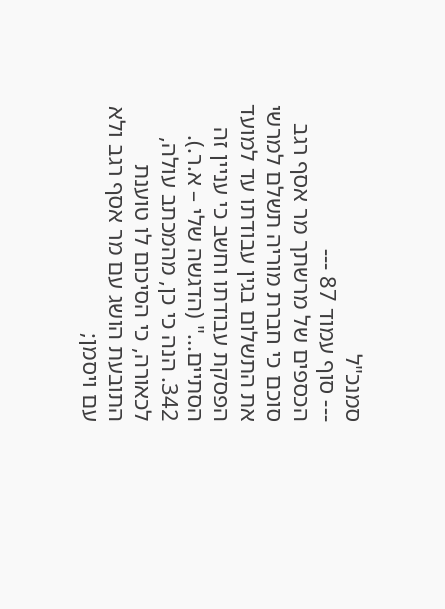סמנכ"ל
--- סוף עמוד 87 ---
הכספים של מרשתך מר אסף רגב סוכם כי חברת מוריה תשלם למרשי את התשלום בגין עבודתו עד למועד הפסקת עבודתו וחשב כי עניין זה הסתיים..." (הדגשה שלי – א.ר.).
342. הנה כי כן, מהמכתב עולה, לכאורה, כי הסיכום לו טוענת התובעת הושג עם מר אסף רגב ולא עם ויסמן;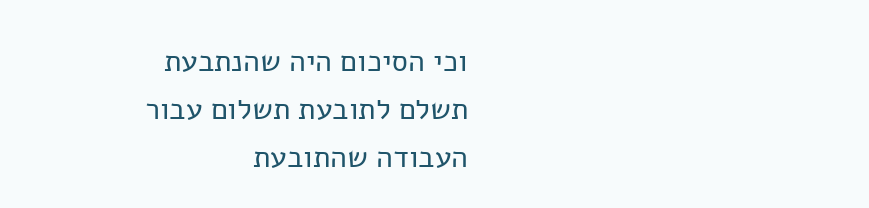וכי הסיכום היה שהנתבעת תשלם לתובעת תשלום עבור העבודה שהתובעת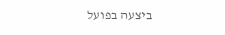ביצעה בפועל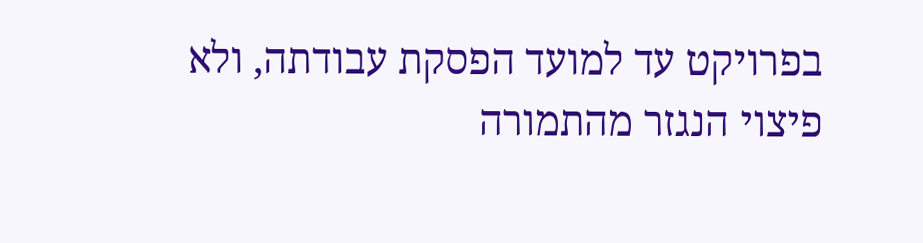בפרויקט עד למועד הפסקת עבודתה, ולא פיצוי הנגזר מהתמורה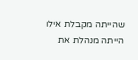שהייתה מקבלת אילו הייתה מנהלת את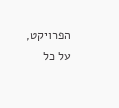הפרויקט, על כל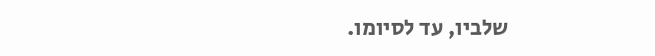שלביו, עד לסיומו.